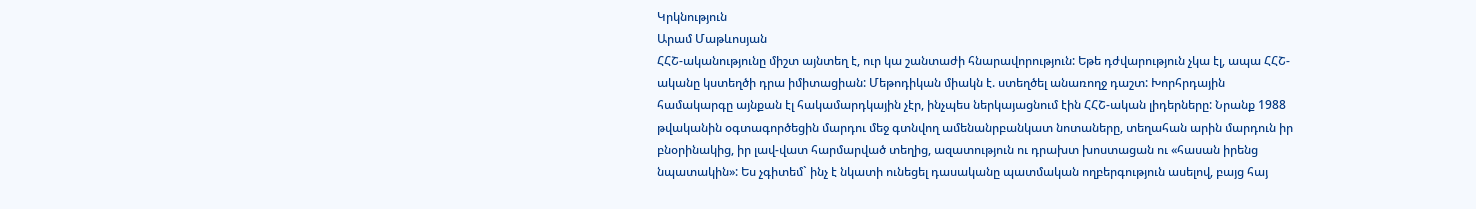Կրկնություն
Արամ Մաթևոսյան
ՀՀՇ-ականությունը միշտ այնտեղ է, ուր կա շանտաժի հնարավորություն: Եթե դժվարություն չկա էլ, ապա ՀՀՇ- ականը կստեղծի դրա իմիտացիան: Մեթոդիկան միակն է. ստեղծել անառողջ դաշտ: Խորհրդային համակարգը այնքան էլ հակամարդկային չէր, ինչպես ներկայացնում էին ՀՀՇ-ական լիդերները: Նրանք 1988 թվականին օգտագործեցին մարդու մեջ գտնվող ամենանրբանկատ նոտաները, տեղահան արին մարդուն իր բնօրինակից, իր լավ-վատ հարմարված տեղից, ազատություն ու դրախտ խոստացան ու «հասան իրենց նպատակին»: Ես չգիտեմ` ինչ է նկատի ունեցել դասականը պատմական ողբերգություն ասելով, բայց հայ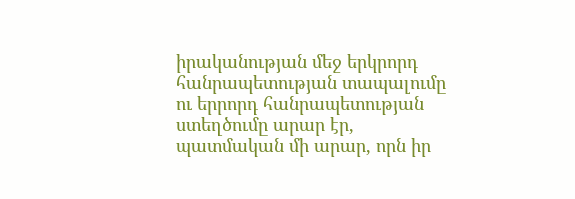իրականության մեջ երկրորդ հանրապետության տապալումը ու երրորդ հանրապետության ստեղծումը արար էր, պատմական մի արար, որն իր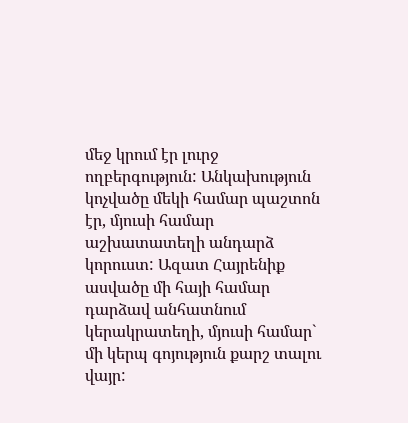մեջ կրում էր լուրջ ողբերգություն: Անկախություն կոչվածը մեկի համար պաշտոն էր, մյուսի համար աշխատատեղի անդարձ կորուստ: Ազատ Հայրենիք ասվածը մի հայի համար դարձավ անհատնում կերակրատեղի, մյուսի համար` մի կերպ գոյություն քարշ տալու վայր: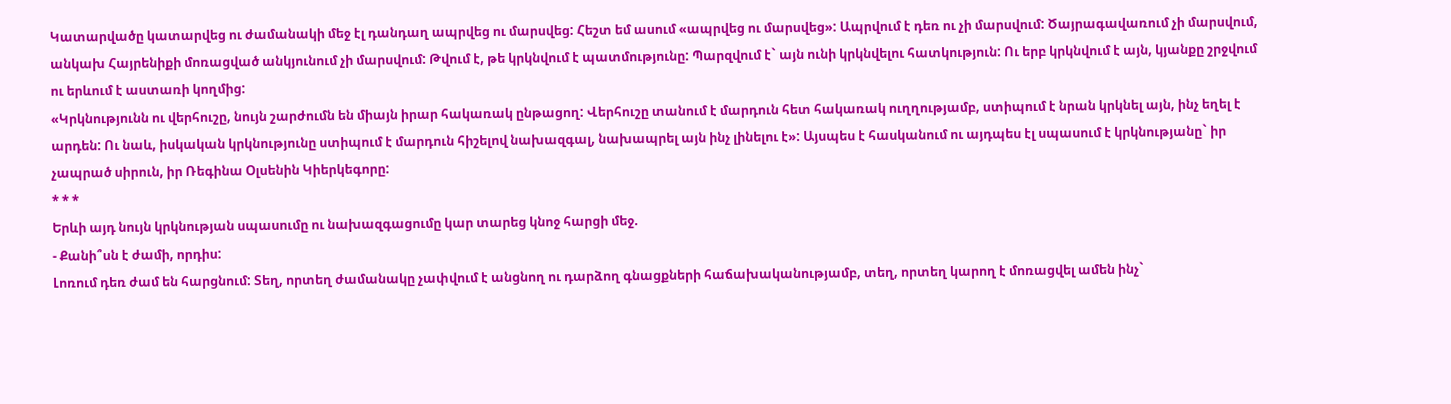Կատարվածը կատարվեց ու ժամանակի մեջ էլ դանդաղ ապրվեց ու մարսվեց: Հեշտ եմ ասում «ապրվեց ու մարսվեց»: Ապրվում է դեռ ու չի մարսվում: Ծայրագավառում չի մարսվում, անկախ Հայրենիքի մոռացված անկյունում չի մարսվում: Թվում է, թե կրկնվում է պատմությունը: Պարզվում է` այն ունի կրկնվելու հատկություն: Ու երբ կրկնվում է այն, կյանքը շրջվում ու երևում է աստառի կողմից:
«Կրկնությունն ու վերհուշը, նույն շարժումն են միայն իրար հակառակ ընթացող: Վերհուշը տանում է մարդուն հետ հակառակ ուղղությամբ, ստիպում է նրան կրկնել այն, ինչ եղել է արդեն: Ու նաև, իսկական կրկնությունը ստիպում է մարդուն հիշելով նախազգալ, նախապրել այն ինչ լինելու է»: Այսպես է հասկանում ու այդպես էլ սպասում է կրկնությանը` իր չապրած սիրուն, իր Ռեգինա Օլսենին Կիերկեգորը:
* * *
Երևի այդ նույն կրկնության սպասումը ու նախազգացումը կար տարեց կնոջ հարցի մեջ.
- Քանի՞սն է ժամի, որդիս:
Լոռում դեռ ժամ են հարցնում: Տեղ, որտեղ ժամանակը չափվում է անցնող ու դարձող գնացքների հաճախականությամբ, տեղ, որտեղ կարող է մոռացվել ամեն ինչ`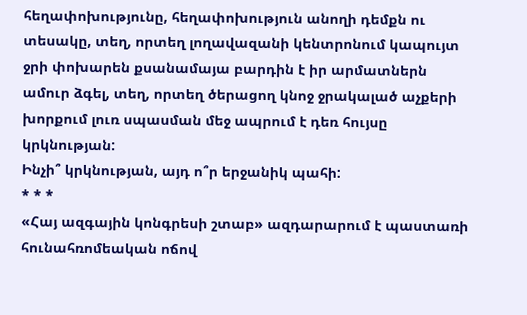հեղափոխությունը, հեղափոխություն անողի դեմքն ու տեսակը, տեղ, որտեղ լողավազանի կենտրոնում կապույտ ջրի փոխարեն քսանամայա բարդին է իր արմատներն ամուր ձգել, տեղ, որտեղ ծերացող կնոջ ջրակալած աչքերի խորքում լուռ սպասման մեջ ապրում է դեռ հույսը կրկնության:
Ինչի՞ կրկնության, այդ ո՞ր երջանիկ պահի:
* * *
«Հայ ազգային կոնգրեսի շտաբ» ազդարարում է պաստառի հունահռոմեական ոճով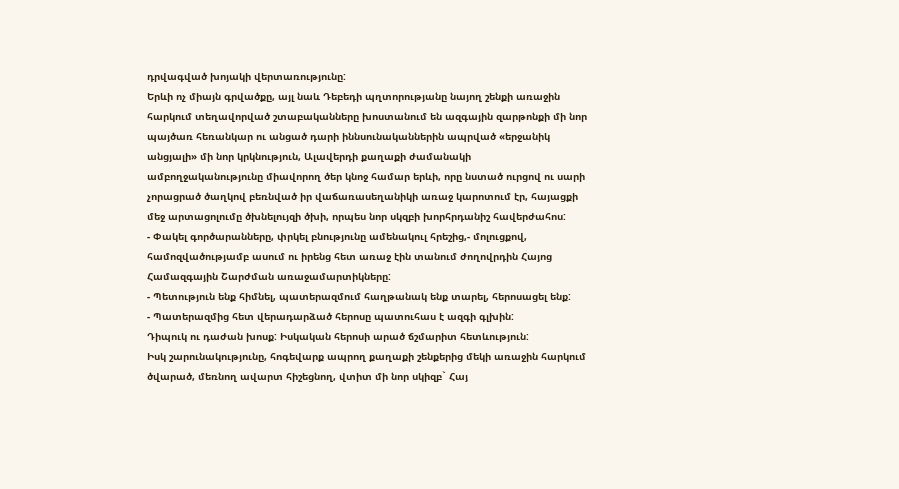դրվագված խոյակի վերտառությունը:
Երևի ոչ միայն գրվածքը, այլ նաև Դեբեդի պղտորությանը նայող շենքի առաջին հարկում տեղավորված շտաբականները խոստանում են ազգային զարթոնքի մի նոր պայծառ հեռանկար ու անցած դարի իննսունականներին ապրված «երջանիկ անցյալի» մի նոր կրկնություն, Ալավերդի քաղաքի ժամանակի ամբողջականությունը միավորող ծեր կնոջ համար երևի, որը նստած ուրցով ու սարի չորացրած ծաղկով բեռնված իր վաճառասեղանիկի առաջ կարոտում էր, հայացքի մեջ արտացոլումը ծխնելույզի ծխի, որպես նոր սկզբի խորհրդանիշ հավերժահոս:
- Փակել գործարանները, փրկել բնությունը ամենակուլ հրեշից,- մոլուցքով, համոզվածությամբ ասում ու իրենց հետ առաջ էին տանում ժողովրդին Հայոց Համազգային Շարժման առաջամարտիկները:
- Պետություն ենք հիմնել, պատերազմում հաղթանակ ենք տարել, հերոսացել ենք:
- Պատերազմից հետ վերադարձած հերոսը պատուհաս է ազգի գլխին:
Դիպուկ ու դաժան խոսք: Իսկական հերոսի արած ճշմարիտ հետևություն:
Իսկ շարունակությունը, հոգեվարք ապրող քաղաքի շենքերից մեկի առաջին հարկում ծվարած, մեռնող ավարտ հիշեցնող, վտիտ մի նոր սկիզբ` Հայ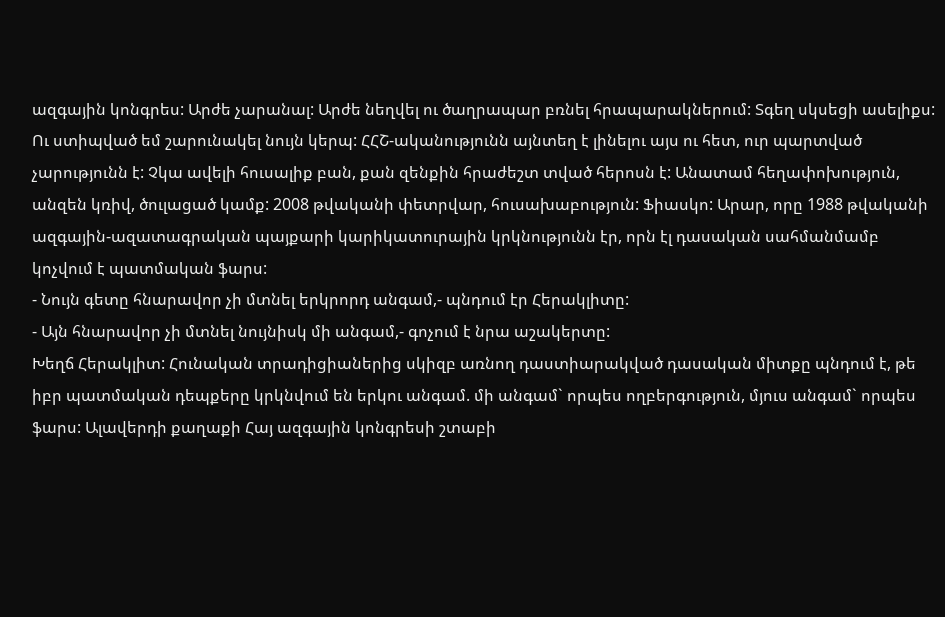ազգային կոնգրես: Արժե չարանալ: Արժե նեղվել ու ծաղրապար բռնել հրապարակներում: Տգեղ սկսեցի ասելիքս: Ու ստիպված եմ շարունակել նույն կերպ: ՀՀՇ-ականությունն այնտեղ է լինելու այս ու հետ, ուր պարտված չարությունն է: Չկա ավելի հուսալիք բան, քան զենքին հրաժեշտ տված հերոսն է: Անատամ հեղափոխություն, անզեն կռիվ, ծուլացած կամք: 2008 թվականի փետրվար, հուսախաբություն: Ֆիասկո: Արար, որը 1988 թվականի ազգային-ազատագրական պայքարի կարիկատուրային կրկնությունն էր, որն էլ դասական սահմանմամբ կոչվում է պատմական ֆարս:
- Նույն գետը հնարավոր չի մտնել երկրորդ անգամ,- պնդում էր Հերակլիտը:
- Այն հնարավոր չի մտնել նույնիսկ մի անգամ,- գոչում է նրա աշակերտը:
Խեղճ Հերակլիտ: Հունական տրադիցիաներից սկիզբ առնող դաստիարակված դասական միտքը պնդում է, թե իբր պատմական դեպքերը կրկնվում են երկու անգամ. մի անգամ` որպես ողբերգություն, մյուս անգամ` որպես ֆարս: Ալավերդի քաղաքի Հայ ազգային կոնգրեսի շտաբի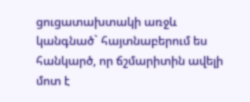ցուցատախտակի առջև կանգնած` հայտնաբերում ես հանկարծ, որ ճշմարիտին ավելի մոտ է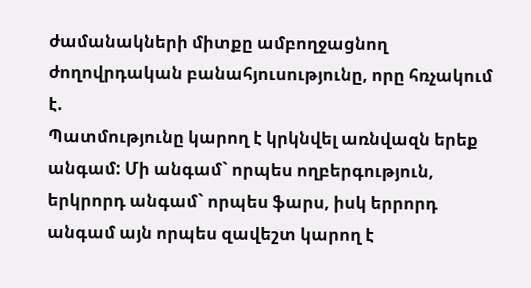ժամանակների միտքը ամբողջացնող ժողովրդական բանահյուսությունը, որը հռչակում է.
Պատմությունը կարող է կրկնվել առնվազն երեք անգամ: Մի անգամ` որպես ողբերգություն, երկրորդ անգամ` որպես ֆարս, իսկ երրորդ անգամ այն որպես զավեշտ կարող է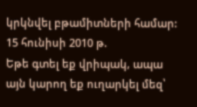կրկնվել բթամիտների համար:
15 հունիսի 2010 թ.
Եթե գտել եք վրիպակ, ապա այն կարող եք ուղարկել մեզ՝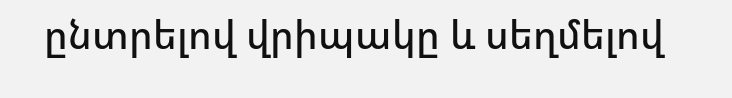ընտրելով վրիպակը և սեղմելով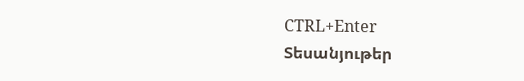CTRL+Enter
Տեսանյութեր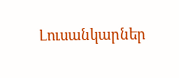Լուսանկարներ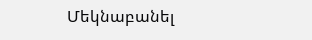Մեկնաբանել